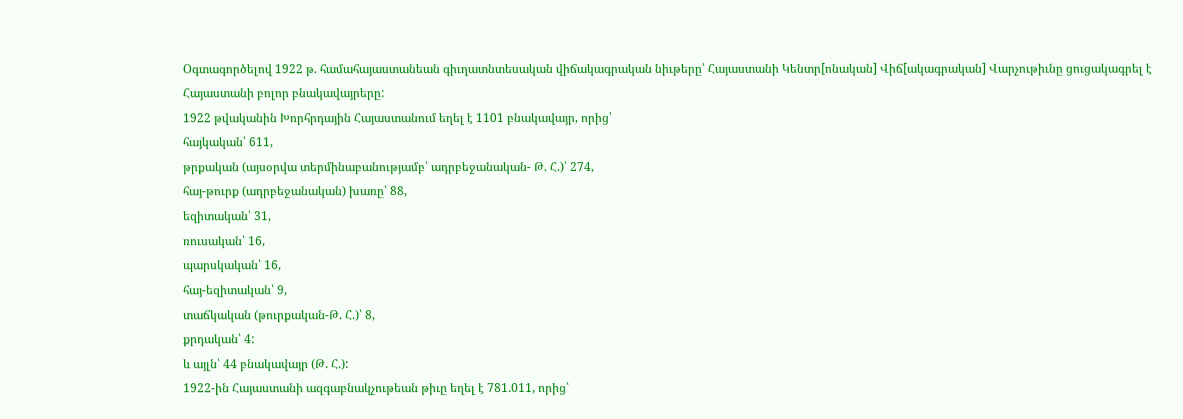Օգտագործելով 1922 թ. համահայաստանեան գիւղատնտեսական վիճակագրական նիւթերը՝ Հայաստանի Կենտր[ոնական] Վիճ[ակագրական] Վարչութիւնը ցուցակագրել է Հայաստանի բոլոր բնակավայրերը:
1922 թվականին Խորհրդային Հայաստանում եղել է 1101 բնակավայր, որից՝
հայկական՝ 611,
թրքական (այսօրվա տերմինաբանությամբ՝ ադրբեջանական- Թ. Հ.)՝ 274,
հայ-թուրք (ադրբեջանական) խառը՝ 88,
եզիտական՝ 31,
ռուսական՝ 16,
պարսկական՝ 16,
հայ-եզիտական՝ 9,
տաճկական (թուրքական-Թ. Հ.)՝ 8,
քրդական՝ 4:
և այլն՝ 44 բնակավայր (Թ. Հ.):
1922-ին Հայաստանի ազգաբնակչութեան թիւը եղել է 781.011, որից՝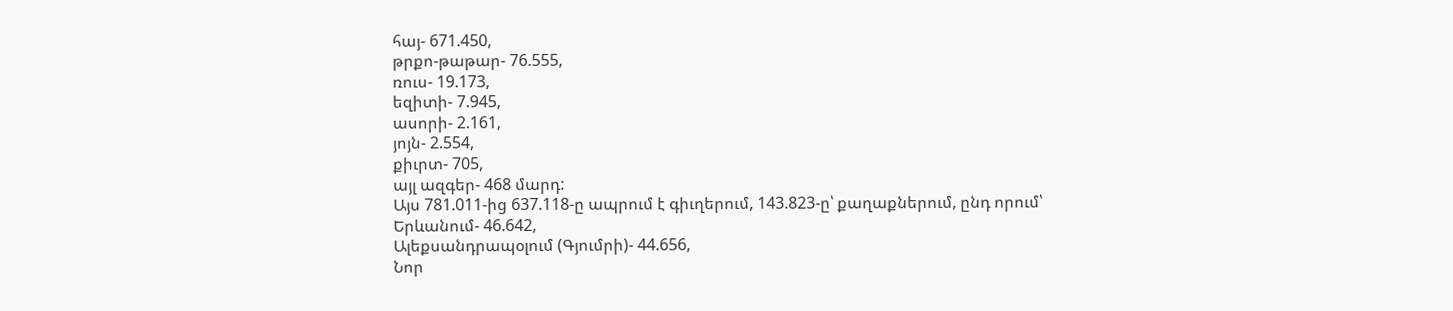հայ- 671.450,
թրքո-թաթար- 76.555,
ռուս- 19.173,
եզիտի- 7.945,
ասորի- 2.161,
յոյն- 2.554,
քիւրտ- 705,
այլ ազգեր- 468 մարդ:
Այս 781.011-ից 637.118-ը ապրում է գիւղերում, 143.823-ը՝ քաղաքներում, ընդ որում՝
Երևանում- 46.642,
Ալեքսանդրապօլում (Գյումրի)- 44.656,
Նոր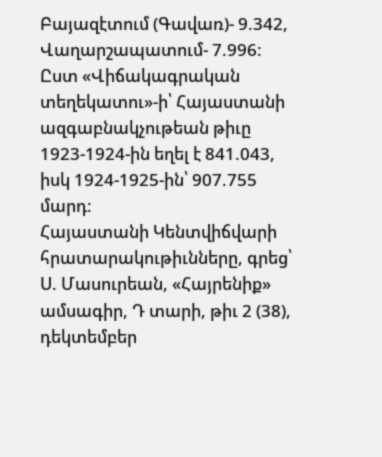Բայազէտում (Գավառ)- 9.342,
Վաղարշապատում- 7.996:
Ըստ «Վիճակագրական տեղեկատու»-ի՝ Հայաստանի ազգաբնակչութեան թիւը 1923-1924-ին եղել է 841.043, իսկ 1924-1925-ին՝ 907.755 մարդ:
Հայաստանի Կենտվիճվարի հրատարակութիւնները, գրեց՝ Ս. Մասուրեան, «Հայրենիք» ամսագիր, Դ տարի, թիւ 2 (38), դեկտեմբեր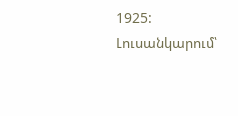1925:
Լուսանկարում՝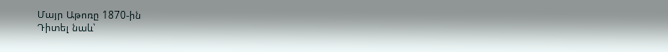Մայր Աթոռը 1870-ին
Դիտել նաև՝